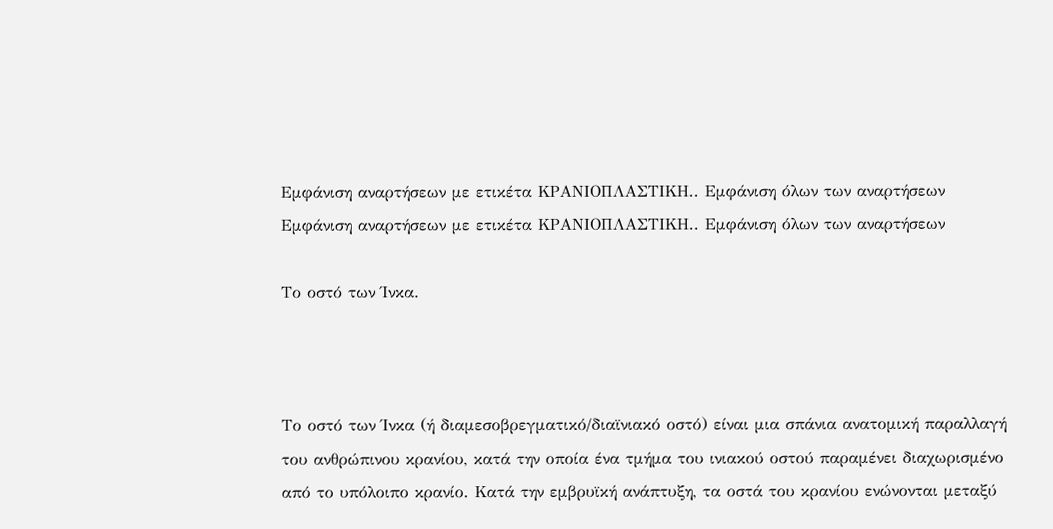Εμφάνιση αναρτήσεων με ετικέτα ΚΡΑΝΙΟΠΛΑΣΤΙΚΗ.. Εμφάνιση όλων των αναρτήσεων
Εμφάνιση αναρτήσεων με ετικέτα ΚΡΑΝΙΟΠΛΑΣΤΙΚΗ.. Εμφάνιση όλων των αναρτήσεων

Το οστό των Ίνκα.



Το οστό των Ίνκα (ή διαμεσοβρεγματικό/διαϊνιακό οστό) είναι μια σπάνια ανατομική παραλλαγή του ανθρώπινου κρανίου, κατά την οποία ένα τμήμα του ινιακού οστού παραμένει διαχωρισμένο από το υπόλοιπο κρανίο. Κατά την εμβρυϊκή ανάπτυξη, τα οστά του κρανίου ενώνονται μεταξύ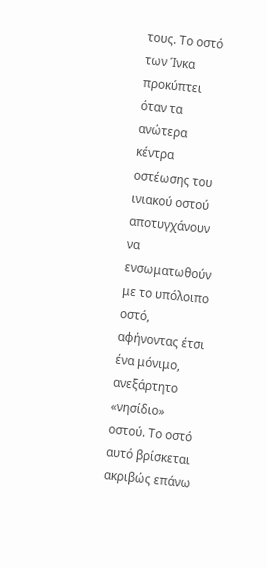τους. Το οστό των Ίνκα προκύπτει όταν τα ανώτερα κέντρα οστέωσης του ινιακού οστού αποτυγχάνουν να ενσωματωθούν με το υπόλοιπο οστό, αφήνοντας έτσι ένα μόνιμο, ανεξάρτητο «νησίδιο» οστού. Το οστό αυτό βρίσκεται ακριβώς επάνω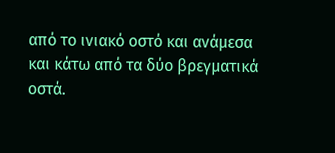από το ινιακό οστό και ανάμεσα και κάτω από τα δύο βρεγματικά οστά.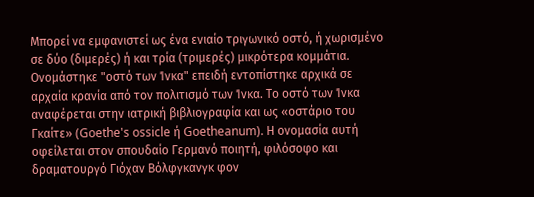Μπορεί να εμφανιστεί ως ένα ενιαίο τριγωνικό οστό, ή χωρισμένο σε δύο (διμερές) ή και τρία (τριμερές) μικρότερα κομμάτια. Ονομάστηκε "οστό των Ίνκα" επειδή εντοπίστηκε αρχικά σε αρχαία κρανία από τον πολιτισμό των Ίνκα. Το οστό των Ίνκα αναφέρεται στην ιατρική βιβλιογραφία και ως «οστάριο του Γκαίτε» (Goethe's ossicle ή Goetheanum). Η ονομασία αυτή οφείλεται στον σπουδαίο Γερμανό ποιητή, φιλόσοφο και δραματουργό Γιόχαν Βόλφγκανγκ φον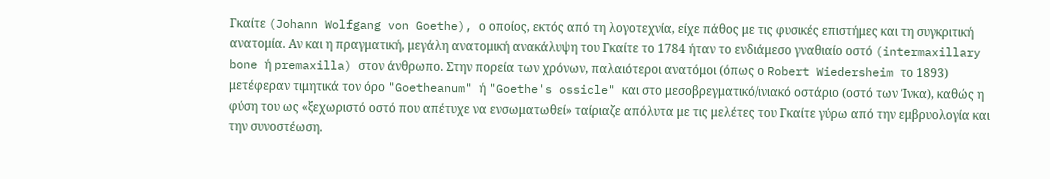Γκαίτε (Johann Wolfgang von Goethe), ο οποίος, εκτός από τη λογοτεχνία, είχε πάθος με τις φυσικές επιστήμες και τη συγκριτική ανατομία. Αν και η πραγματική, μεγάλη ανατομική ανακάλυψη του Γκαίτε το 1784 ήταν το ενδιάμεσο γναθιαίο οστό (intermaxillary bone ή premaxilla) στον άνθρωπο. Στην πορεία των χρόνων, παλαιότεροι ανατόμοι (όπως ο Robert Wiedersheim το 1893) μετέφεραν τιμητικά τον όρο "Goetheanum" ή "Goethe's ossicle" και στο μεσοβρεγματικό/ινιακό οστάριο (οστό των Ίνκα), καθώς η φύση του ως «ξεχωριστό οστό που απέτυχε να ενσωματωθεί» ταίριαζε απόλυτα με τις μελέτες του Γκαίτε γύρω από την εμβρυολογία και την συνοστέωση.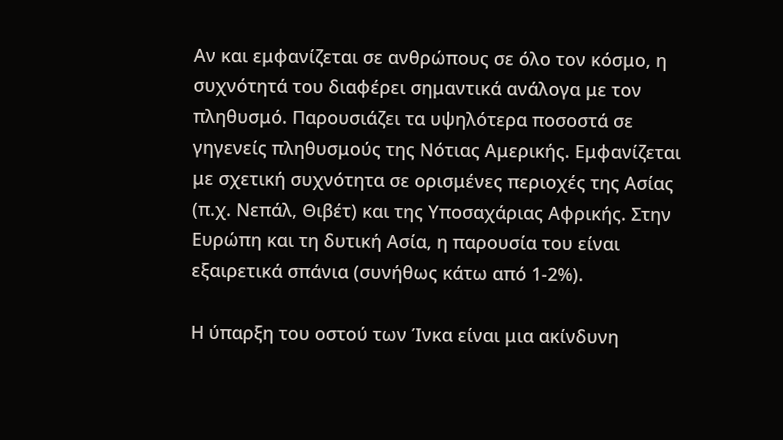Αν και εμφανίζεται σε ανθρώπους σε όλο τον κόσμο, η συχνότητά του διαφέρει σημαντικά ανάλογα με τον πληθυσμό. Παρουσιάζει τα υψηλότερα ποσοστά σε γηγενείς πληθυσμούς της Νότιας Αμερικής. Εμφανίζεται με σχετική συχνότητα σε ορισμένες περιοχές της Ασίας (π.χ. Νεπάλ, Θιβέτ) και της Υποσαχάριας Αφρικής. Στην Ευρώπη και τη δυτική Ασία, η παρουσία του είναι εξαιρετικά σπάνια (συνήθως κάτω από 1-2%).

Η ύπαρξη του οστού των Ίνκα είναι μια ακίνδυνη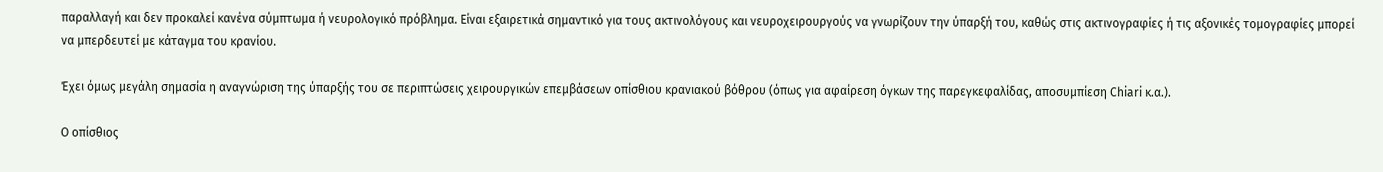παραλλαγή και δεν προκαλεί κανένα σύμπτωμα ή νευρολογικό πρόβλημα. Είναι εξαιρετικά σημαντικό για τους ακτινολόγους και νευροχειρουργούς να γνωρίζουν την ύπαρξή του, καθώς στις ακτινογραφίες ή τις αξονικές τομογραφίες μπορεί να μπερδευτεί με κάταγμα του κρανίου.

Έχει όμως μεγάλη σημασία η αναγνώριση της ύπαρξής του σε περιπτώσεις χειρουργικών επεμβάσεων οπίσθιου κρανιακού βόθρου (όπως για αφαίρεση όγκων της παρεγκεφαλίδας, αποσυμπίεση Chiari κ.α.).

Ο οπίσθιος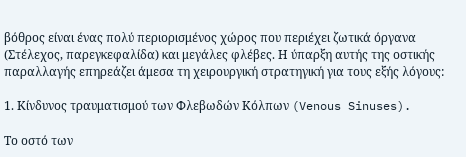βόθρος είναι ένας πολύ περιορισμένος χώρος που περιέχει ζωτικά όργανα (Στέλεχος, παρεγκεφαλίδα) και μεγάλες φλέβες. Η ύπαρξη αυτής της οστικής παραλλαγής επηρεάζει άμεσα τη χειρουργική στρατηγική για τους εξής λόγους:

1. Κίνδυνος τραυματισμού των Φλεβωδών Κόλπων (Venous Sinuses).

Το οστό των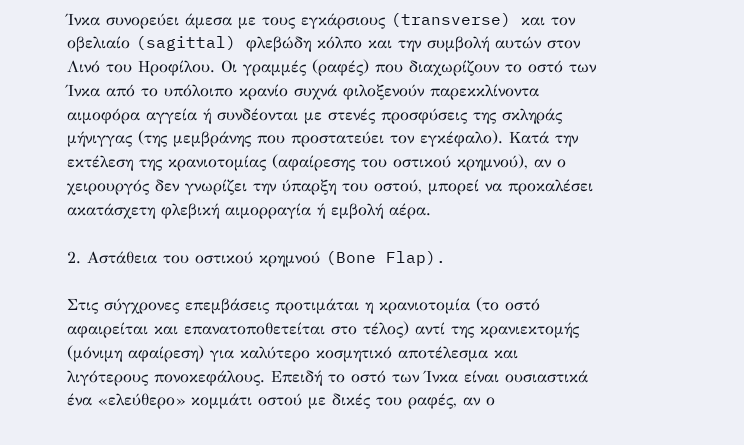Ίνκα συνορεύει άμεσα με τους εγκάρσιους (transverse) και τον οβελιαίο (sagittal) φλεβώδη κόλπο και την συμβολή αυτών στον Λινό του Ηροφίλου. Οι γραμμές (ραφές) που διαχωρίζουν το οστό των Ίνκα από το υπόλοιπο κρανίο συχνά φιλοξενούν παρεκκλίνοντα αιμοφόρα αγγεία ή συνδέονται με στενές προσφύσεις της σκληράς μήνιγγας (της μεμβράνης που προστατεύει τον εγκέφαλο). Κατά την εκτέλεση της κρανιοτομίας (αφαίρεσης του οστικού κρημνού), αν ο χειρουργός δεν γνωρίζει την ύπαρξη του οστού, μπορεί να προκαλέσει ακατάσχετη φλεβική αιμορραγία ή εμβολή αέρα.

2. Αστάθεια του οστικού κρημνού (Bone Flap).

Στις σύγχρονες επεμβάσεις προτιμάται η κρανιοτομία (το οστό αφαιρείται και επανατοποθετείται στο τέλος) αντί της κρανιεκτομής (μόνιμη αφαίρεση) για καλύτερο κοσμητικό αποτέλεσμα και λιγότερους πονοκεφάλους. Επειδή το οστό των Ίνκα είναι ουσιαστικά ένα «ελεύθερο» κομμάτι οστού με δικές του ραφές, αν ο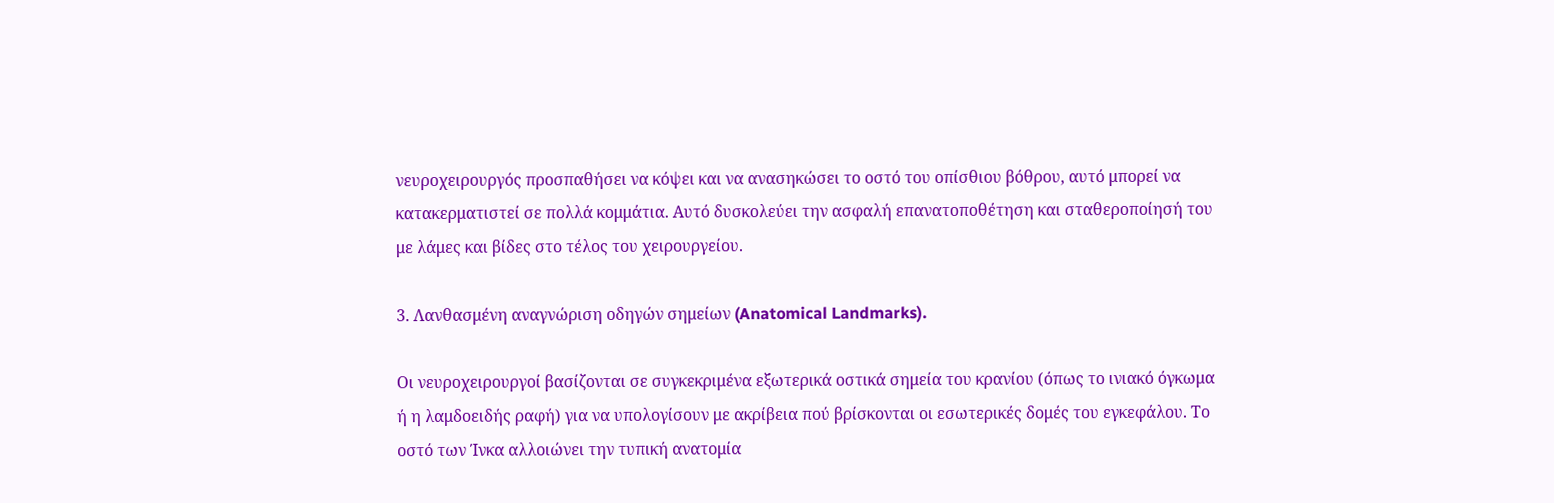νευροχειρουργός προσπαθήσει να κόψει και να ανασηκώσει το οστό του οπίσθιου βόθρου, αυτό μπορεί να κατακερματιστεί σε πολλά κομμάτια. Αυτό δυσκολεύει την ασφαλή επανατοποθέτηση και σταθεροποίησή του με λάμες και βίδες στο τέλος του χειρουργείου.

3. Λανθασμένη αναγνώριση οδηγών σημείων (Anatomical Landmarks).

Οι νευροχειρουργοί βασίζονται σε συγκεκριμένα εξωτερικά οστικά σημεία του κρανίου (όπως το ινιακό όγκωμα ή η λαμδοειδής ραφή) για να υπολογίσουν με ακρίβεια πού βρίσκονται οι εσωτερικές δομές του εγκεφάλου. Το οστό των Ίνκα αλλοιώνει την τυπική ανατομία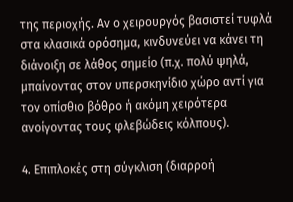της περιοχής. Αν ο χειρουργός βασιστεί τυφλά στα κλασικά ορόσημα, κινδυνεύει να κάνει τη διάνοιξη σε λάθος σημείο (π.χ. πολύ ψηλά, μπαίνοντας στον υπερσκηνίδιο χώρο αντί για τον οπίσθιο βόθρο ή ακόμη χειρότερα ανοίγοντας τους φλεβώδεις κόλπους).

4. Επιπλοκές στη σύγκλιση (διαρροή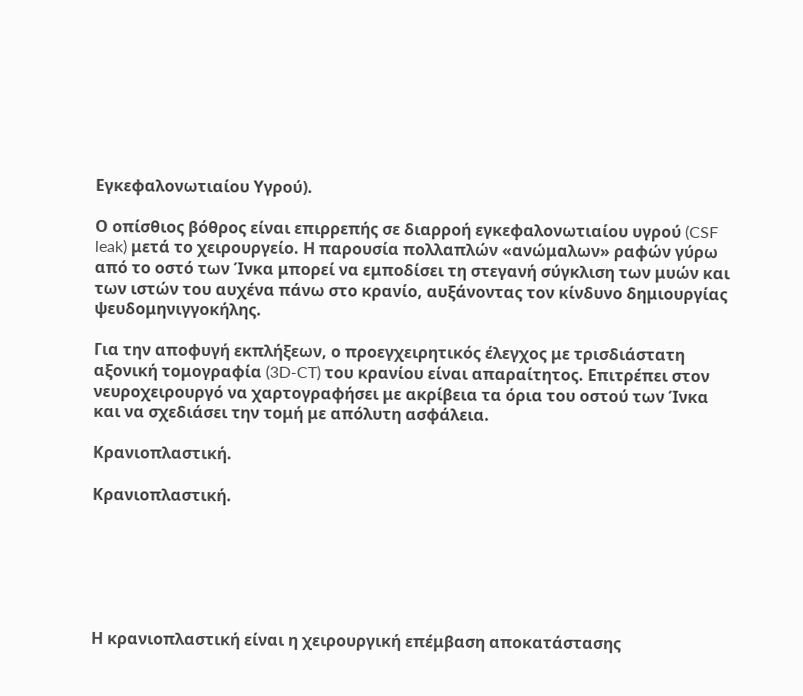Εγκεφαλονωτιαίου Υγρού).

Ο οπίσθιος βόθρος είναι επιρρεπής σε διαρροή εγκεφαλονωτιαίου υγρού (CSF leak) μετά το χειρουργείο. Η παρουσία πολλαπλών «ανώμαλων» ραφών γύρω από το οστό των Ίνκα μπορεί να εμποδίσει τη στεγανή σύγκλιση των μυών και των ιστών του αυχένα πάνω στο κρανίο, αυξάνοντας τον κίνδυνο δημιουργίας ψευδομηνιγγοκήλης.

Για την αποφυγή εκπλήξεων, ο προεγχειρητικός έλεγχος με τρισδιάστατη αξονική τομογραφία (3D-CT) του κρανίου είναι απαραίτητος. Επιτρέπει στον νευροχειρουργό να χαρτογραφήσει με ακρίβεια τα όρια του οστού των Ίνκα και να σχεδιάσει την τομή με απόλυτη ασφάλεια.

Κρανιοπλαστική.

Κρανιοπλαστική.






Η κρανιοπλαστική είναι η χειρουργική επέμβαση αποκατάστασης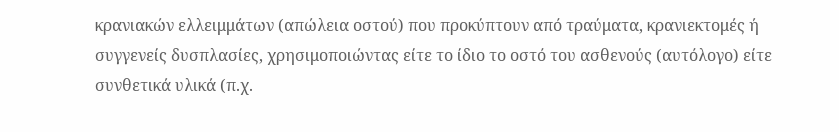κρανιακών ελλειμμάτων (απώλεια οστού) που προκύπτουν από τραύματα, κρανιεκτομές ή συγγενείς δυσπλασίες, χρησιμοποιώντας είτε το ίδιο το οστό του ασθενούς (αυτόλογο) είτε συνθετικά υλικά (π.χ.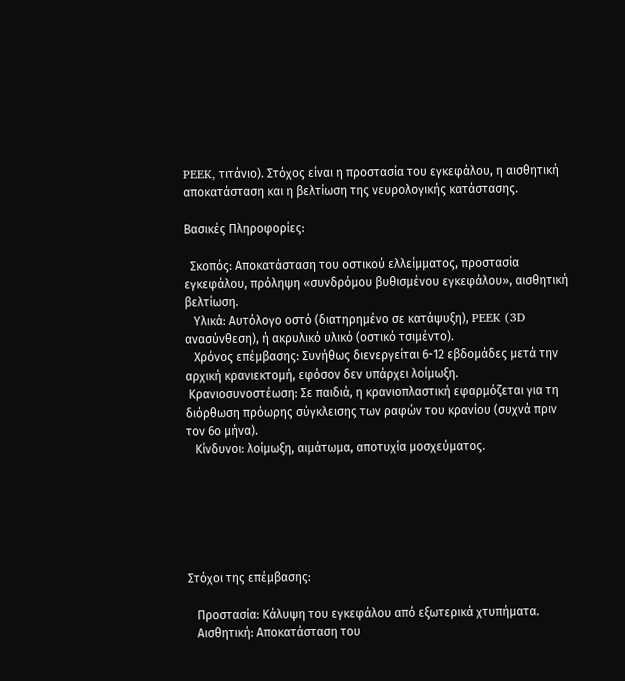PEEK, τιτάνιο). Στόχος είναι η προστασία του εγκεφάλου, η αισθητική αποκατάσταση και η βελτίωση της νευρολογικής κατάστασης.

Βασικές Πληροφορίες:

  Σκοπός: Αποκατάσταση του οστικού ελλείμματος, προστασία εγκεφάλου, πρόληψη «συνδρόμου βυθισμένου εγκεφάλου», αισθητική βελτίωση.
   Υλικά: Αυτόλογο οστό (διατηρημένο σε κατάψυξη), PEEK (3D ανασύνθεση), ή ακρυλικό υλικό (οστικό τσιμέντο).
   Χρόνος επέμβασης: Συνήθως διενεργείται 6-12 εβδομάδες μετά την αρχική κρανιεκτομή, εφόσον δεν υπάρχει λοίμωξη.
 Κρανιοσυνοστέωση: Σε παιδιά, η κρανιοπλαστική εφαρμόζεται για τη διόρθωση πρόωρης σύγκλεισης των ραφών του κρανίου (συχνά πριν τον 6ο μήνα).
   Κίνδυνοι: λοίμωξη, αιμάτωμα, αποτυχία μοσχεύματος.






Στόχοι της επέμβασης:

   Προστασία: Κάλυψη του εγκεφάλου από εξωτερικά χτυπήματα.
   Αισθητική: Αποκατάσταση του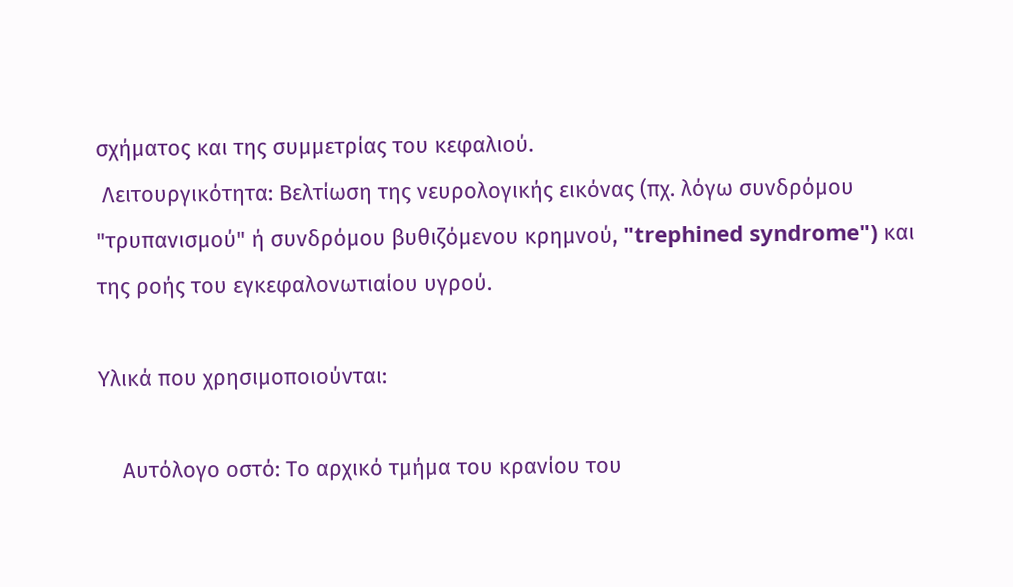σχήματος και της συμμετρίας του κεφαλιού.
 Λειτουργικότητα: Βελτίωση της νευρολογικής εικόνας (πχ. λόγω συνδρόμου "τρυπανισμού" ή συνδρόμου βυθιζόμενου κρημνού, "trephined syndrome") και της ροής του εγκεφαλονωτιαίου υγρού.

Υλικά που χρησιμοποιούνται:

    Αυτόλογο οστό: Το αρχικό τμήμα του κρανίου του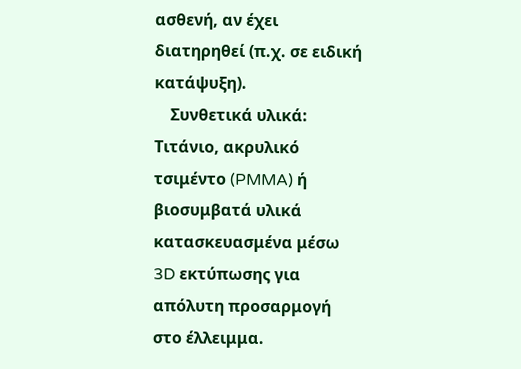ασθενή, αν έχει διατηρηθεί (π.χ. σε ειδική κατάψυξη).
    Συνθετικά υλικά: Τιτάνιο, ακρυλικό τσιμέντο (PMMA) ή βιοσυμβατά υλικά κατασκευασμένα μέσω 3D εκτύπωσης για απόλυτη προσαρμογή στο έλλειμμα.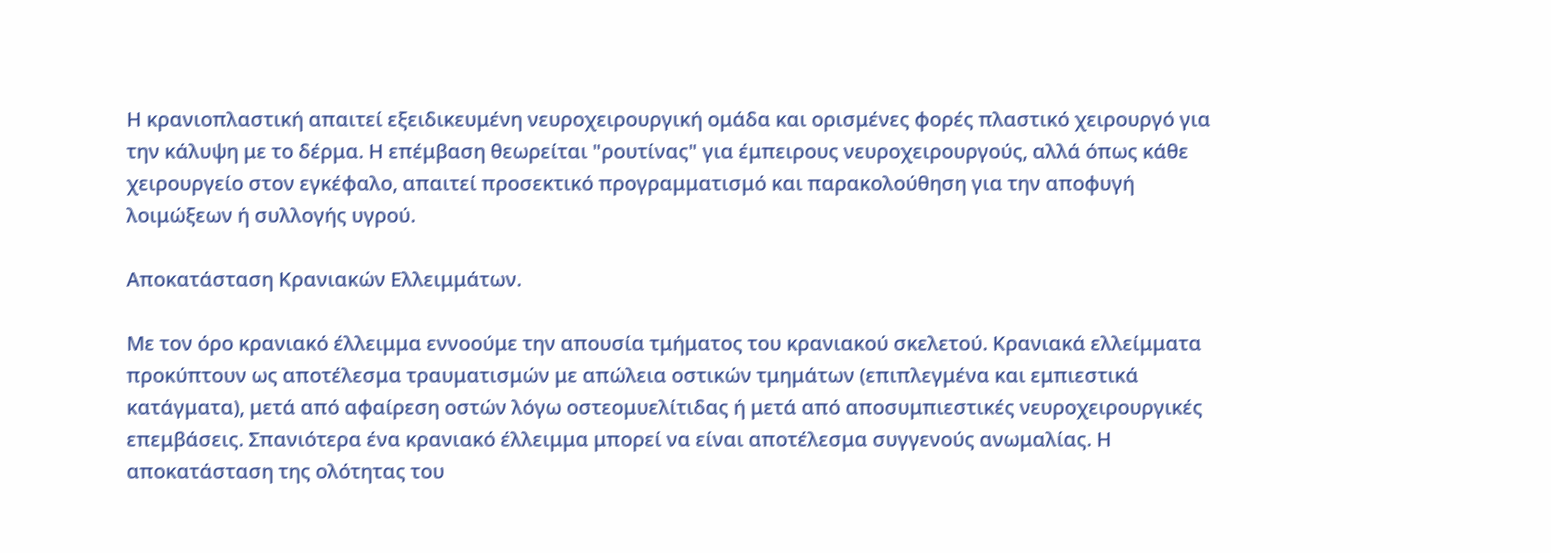Η κρανιοπλαστική απαιτεί εξειδικευμένη νευροχειρουργική ομάδα και ορισμένες φορές πλαστικό χειρουργό για την κάλυψη με το δέρμα. Η επέμβαση θεωρείται "ρουτίνας" για έμπειρους νευροχειρουργούς, αλλά όπως κάθε χειρουργείο στον εγκέφαλο, απαιτεί προσεκτικό προγραμματισμό και παρακολούθηση για την αποφυγή λοιμώξεων ή συλλογής υγρού.

Αποκατάσταση Κρανιακών Ελλειμμάτων.

Με τον όρο κρανιακό έλλειμμα εννοούμε την απουσία τμήματος του κρανιακού σκελετού. Κρανιακά ελλείμματα προκύπτουν ως αποτέλεσμα τραυματισμών με απώλεια οστικών τμημάτων (επιπλεγμένα και εμπιεστικά κατάγματα), μετά από αφαίρεση οστών λόγω οστεομυελίτιδας ή μετά από αποσυμπιεστικές νευροχειρουργικές επεμβάσεις. Σπανιότερα ένα κρανιακό έλλειμμα μπορεί να είναι αποτέλεσμα συγγενούς ανωμαλίας. Η αποκατάσταση της ολότητας του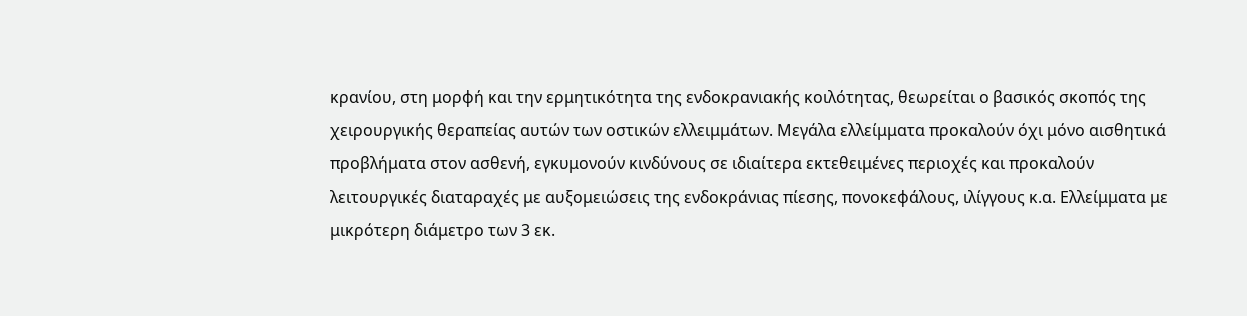κρανίου, στη μορφή και την ερμητικότητα της ενδοκρανιακής κοιλότητας, θεωρείται ο βασικός σκοπός της χειρουργικής θεραπείας αυτών των οστικών ελλειμμάτων. Μεγάλα ελλείμματα προκαλούν όχι μόνο αισθητικά προβλήματα στον ασθενή, εγκυμονούν κινδύνους σε ιδιαίτερα εκτεθειμένες περιοχές και προκαλούν λειτουργικές διαταραχές με αυξομειώσεις της ενδοκράνιας πίεσης, πονοκεφάλους, ιλίγγους κ.α. Ελλείμματα με μικρότερη διάμετρο των 3 εκ.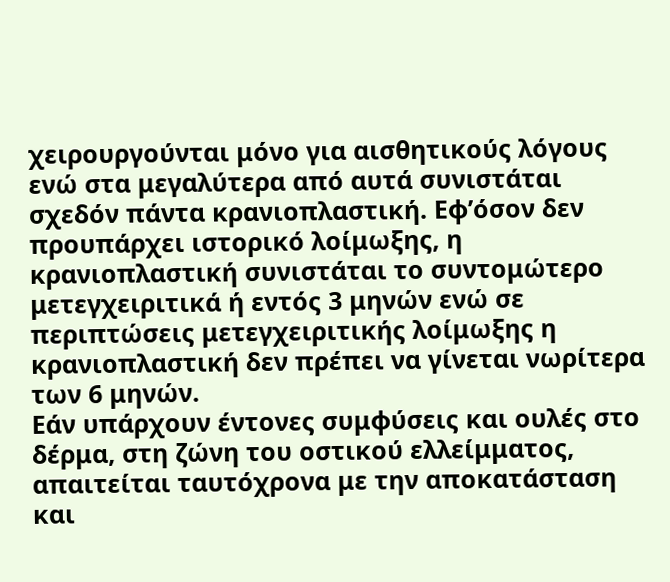χειρουργούνται μόνο για αισθητικούς λόγους ενώ στα μεγαλύτερα από αυτά συνιστάται σχεδόν πάντα κρανιοπλαστική. Εφ’όσον δεν προυπάρχει ιστορικό λοίμωξης, η κρανιοπλαστική συνιστάται το συντομώτερο μετεγχειριτικά ή εντός 3 μηνών ενώ σε περιπτώσεις μετεγχειριτικής λοίμωξης η κρανιοπλαστική δεν πρέπει να γίνεται νωρίτερα των 6 μηνών.
Εάν υπάρχουν έντονες συμφύσεις και ουλές στο δέρμα, στη ζώνη του οστικού ελλείμματος, απαιτείται ταυτόχρονα με την αποκατάσταση και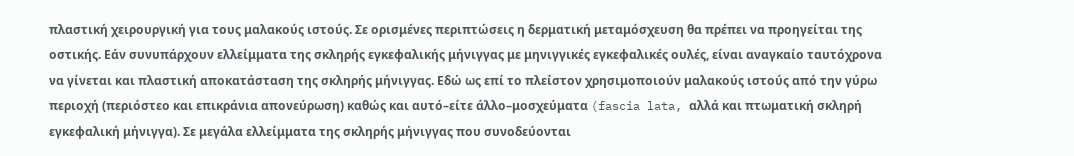πλαστική χειρουργική για τους μαλακούς ιστούς. Σε ορισμένες περιπτώσεις η δερματική μεταμόσχευση θα πρέπει να προηγείται της οστικής. Εάν συνυπάρχουν ελλείμματα της σκληρής εγκεφαλικής μήνιγγας με μηνιγγικές εγκεφαλικές ουλές, είναι αναγκαίο ταυτόχρονα να γίνεται και πλαστική αποκατάσταση της σκληρής μήνιγγας. Εδώ ως επί το πλείστον χρησιμοποιούν μαλακούς ιστούς από την γύρω περιοχή (περιόστεο και επικράνια απονεύρωση) καθώς και αυτό–είτε άλλο–μοσχεύματα (fascia lata, αλλά και πτωματική σκληρή εγκεφαλική μήνιγγα). Σε μεγάλα ελλείμματα της σκληρής μήνιγγας που συνοδεύονται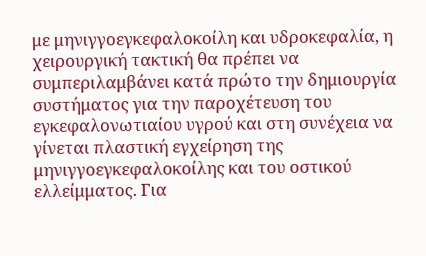με μηνιγγοεγκεφαλοκοίλη και υδροκεφαλία, η χειρουργική τακτική θα πρέπει να συμπεριλαμβάνει κατά πρώτο την δημιουργία συστήματος για την παροχέτευση του εγκεφαλονωτιαίου υγρού και στη συνέχεια να γίνεται πλαστική εγχείρηση της μηνιγγοεγκεφαλοκοίλης και του οστικού ελλείμματος. Για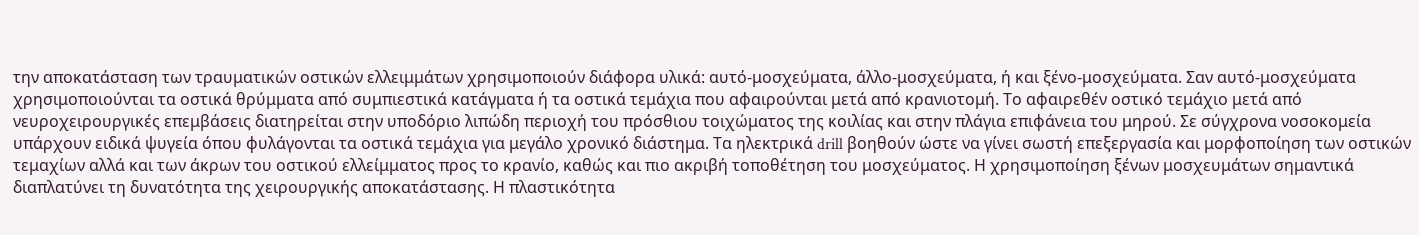την αποκατάσταση των τραυματικών οστικών ελλειμμάτων χρησιμοποιούν διάφορα υλικά: αυτό-μοσχεύματα, άλλο-μοσχεύματα, ή και ξένο-μοσχεύματα. Σαν αυτό-μοσχεύματα χρησιμοποιούνται τα οστικά θρύμματα από συμπιεστικά κατάγματα ή τα οστικά τεμάχια που αφαιρούνται μετά από κρανιοτομή. Το αφαιρεθέν οστικό τεμάχιο μετά από νευροχειρουργικές επεμβάσεις διατηρείται στην υποδόριο λιπώδη περιοχή του πρόσθιου τοιχώματος της κοιλίας και στην πλάγια επιφάνεια του μηρού. Σε σύγχρονα νοσοκομεία υπάρχουν ειδικά ψυγεία όπου φυλάγονται τα οστικά τεμάχια για μεγάλο χρονικό διάστημα. Τα ηλεκτρικά drill βοηθούν ώστε να γίνει σωστή επεξεργασία και μορφοποίηση των οστικών τεμαχίων αλλά και των άκρων του οστικού ελλείμματος προς το κρανίο, καθώς και πιο ακριβή τοποθέτηση του μοσχεύματος. Η χρησιμοποίηση ξένων μοσχευμάτων σημαντικά διαπλατύνει τη δυνατότητα της χειρουργικής αποκατάστασης. Η πλαστικότητα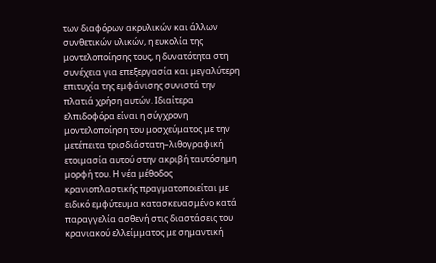των διαφόρων ακρυλικών και άλλων συνθετικών υλικών, η ευκολία της μοντελοποίησης τους, η δυνατότητα στη συνέχεια για επεξεργασία και μεγαλύτερη επιτυχία της εμφάνισης συνιστά την πλατιά χρήση αυτών. Ιδιαίτερα ελπιδοφόρα είναι η σύγχρονη μοντελοποίηση του μοσχεύματος με την μετέπειτα τρισδιάστατη–λιθογραφική ετοιμασία αυτού στην ακριβή ταυτόσημη μορφή του. Η νέα μέθοδος κρανιοπλαστικής πραγματοποιείται με ειδικό εμφύτευμα κατασκευασμένο κατά παραγγελία ασθενή στις διαστάσεις του κρανιακού ελλείμματος με σημαντική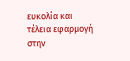ευκολία και τέλεια εφαρμογή στην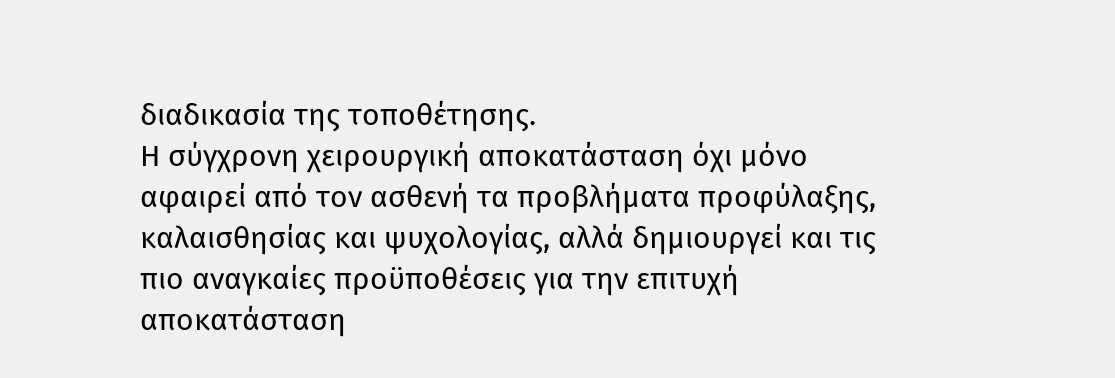διαδικασία της τοποθέτησης.
Η σύγχρονη χειρουργική αποκατάσταση όχι μόνο αφαιρεί από τον ασθενή τα προβλήματα προφύλαξης, καλαισθησίας και ψυχολογίας, αλλά δημιουργεί και τις πιο αναγκαίες προϋποθέσεις για την επιτυχή αποκατάσταση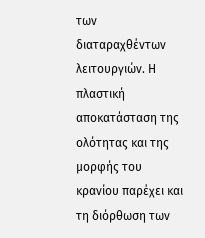των διαταραχθέντων λειτουργιών. Η πλαστική αποκατάσταση της ολότητας και της μορφής του κρανίου παρέχει και τη διόρθωση των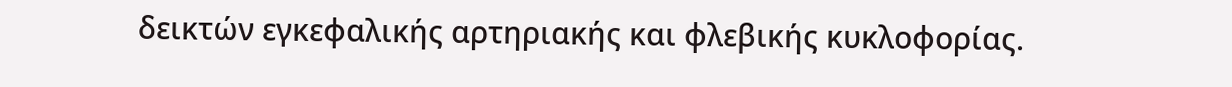δεικτών εγκεφαλικής αρτηριακής και φλεβικής κυκλοφορίας.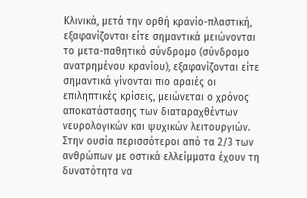Κλινικά, μετά την ορθή κρανίο-πλαστική, εξαφανίζονται είτε σημαντικά μειώνονται το μετα-παθητικό σύνδρομο (σύνδρομο ανατρημένου κρανίου), εξαφανίζονται είτε σημαντικά γίνονται πιο αραιές οι επιληπτικές κρίσεις, μειώνεται ο χρόνος αποκατάστασης των διαταραχθέντων νευρολογικών και ψυχικών λειτουργιών. Στην ουσία περισσότεροι από τα 2/3 των ανθρώπων με οστικά ελλείμματα έχουν τη δυνατότητα να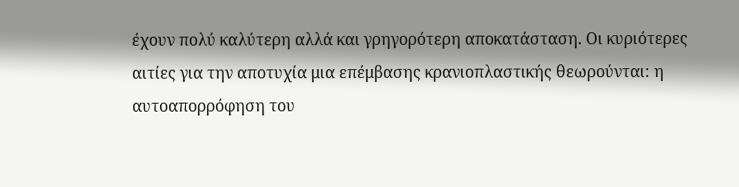έχουν πολύ καλύτερη αλλά και γρηγορότερη αποκατάσταση. Οι κυριότερες αιτίες για την αποτυχία μια επέμβασης κρανιοπλαστικής θεωρούνται: η αυτοαπορρόφηση του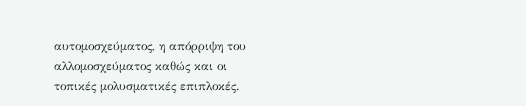αυτομοσχεύματος, η απόρριψη του αλλομοσχεύματος καθώς και οι τοπικές μολυσματικές επιπλοκές.